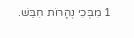1 מִבְּכִי נְהָרוֹת חִבֵּשׁ.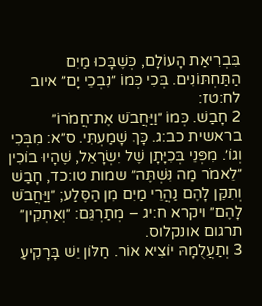בִּבְרִיאַת הָעוֹלָם, כְּשֶׁבָּכוּ מַיִם הַתַּחְתּוֹנִים. בְּכִי כְּמוֹ ״נִבְכֵי יָם״ איוב לח:טז:
2 חָבַשׁ. כְּמוֹ ״וַיַּחֲבֹשׁ אֶת־חֲמֹרוֹ״ בראשית כב:ג. כָּךְ שָׁמַעְתִּי. ס״א: מִבְּכִי וְגוֹ׳. מִפְּנֵי בְּכִיָּתָן שֶׁל יִשְׂרָאֵל, שֶׁהָיוּ בוֹכִין ״לֵאמֹר מַה נִּשְׁתֶּה״ שמות טו:כד, חָבַשׁ וְתִקֵּן לָהֶם נַהֲרֵי מַיִם מִן הַסֶּלַע; ״וַיַּחֲבֹשׁ לָהֶם״ ויקרא ח:יג – מְתַרְגֵּם: ״וְאַתְקֵין״ תרגום אונקלוס.
3 וְתַעֲלֻמָהּ יוֹצִיא אוֹר. חַלּוֹן יֵשׁ בָּרָקִיעַ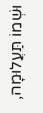וּשְׁמוֹ תַּעֲלוּמָה,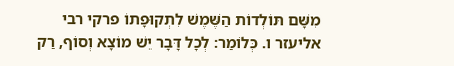מִשָּׁם תּוֹלְדוֹת הַשֶּׁמֶשׁ לִתְקוּפָתוֹ פרקי רבי אליעזר ו. כְּלוֹמַר: לְכָל דָּבָר יֵשׁ מוֹצָא וְסוֹף, רַק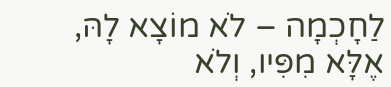לַחָכְמָה – לֹא מוֹצָא לָהּ, אֶלָּא מִפִּיו, וְלֹא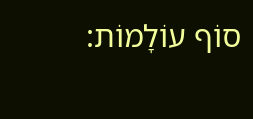סוֹף עוֹלָמוֹת: